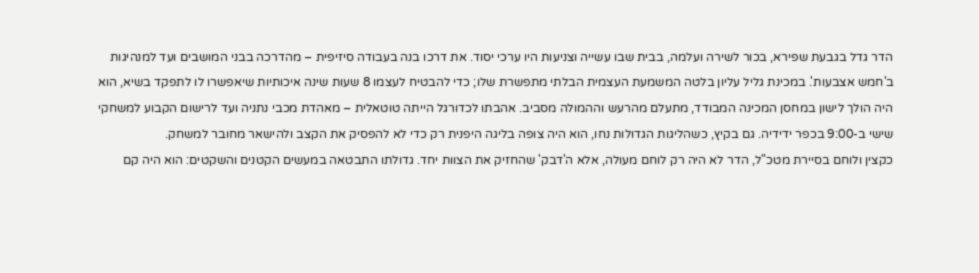הדר גדל בגבעת שפירא, בכור לשירה ועלמה, בבית שבו עשייה וצניעות היו ערכי יסוד. את דרכו בנה בעבודה סיזיפית – מהדרכה בבני המושבים ועד למנהיגות ב'חמש אצבעות'. במכינת גליל עליון בלטה המשמעת העצמית הבלתי מתפשרת שלו; כדי להבטיח לעצמו 8 שעות שינה איכותיות שיאפשרו לו לתפקד בשיא, הוא היה הולך לישון במחסן המכינה המבודד, מתעלם מהרעש וההמולה מסביב. אהבתו לכדורגל הייתה טוטאלית – מאהדת מכבי נתניה ועד לרישום הקבוע למשחקי שישי ב-9:00 בכפר ידידיה. גם בקיץ, כשהליגות הגדולות נחו, הוא היה צופה בליגה היפנית רק כדי לא להפסיק את הקצב ולהישאר מחובר למשחק.
כקצין ולוחם בסיירת מטכ"ל, הדר לא היה רק לוחם מעולה, אלא ה'דבק' שהחזיק את הצוות יחד. גדולתו התבטאה במעשים הקטנים והשקטים: הוא היה קם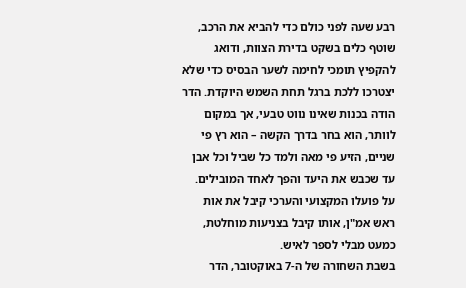רבע שעה לפני כולם כדי להביא את הרכב, שוטף כלים בשקט בדירת הצוות, ודואג להקפיץ תומכי לחימה לשער הבסיס כדי שלא יצטרכו ללכת ברגל תחת השמש היוקדת. הדר הודה בכנות שאינו נווט טבעי, אך במקום לוותר, הוא בחר בדרך הקשה – הוא רץ פי שניים, הזיע פי מאה ולמד כל שביל וכל אבן עד שכבש את היעד והפך לאחד המובילים. על פועלו המקצועי והערכי קיבל את אות ראש אמ"ן, אותו קיבל בצניעות מוחלטת, כמעט מבלי לספר לאיש.
בשבת השחורה של ה-7 באוקטובר, הדר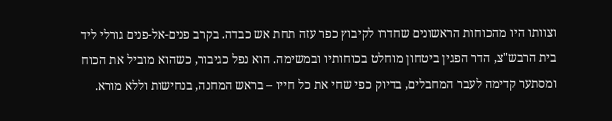וצוותו היו מהכוחות הראשונים שחדרו לקיבוץ כפר עזה תחת אש כבדה. בקרב פנים-אל-פנים גורלי ליד בית הרבש"צ, הדר הפגין ביטחון מוחלט בכוחותיו ובמשימה. הוא נפל כגיבור, כשהוא מוביל את הכוח ומסתער קדימה לעבר המחבלים, בדיוק כפי שחי את כל חייו – בראש המחנה, בנחישות וללא מורא.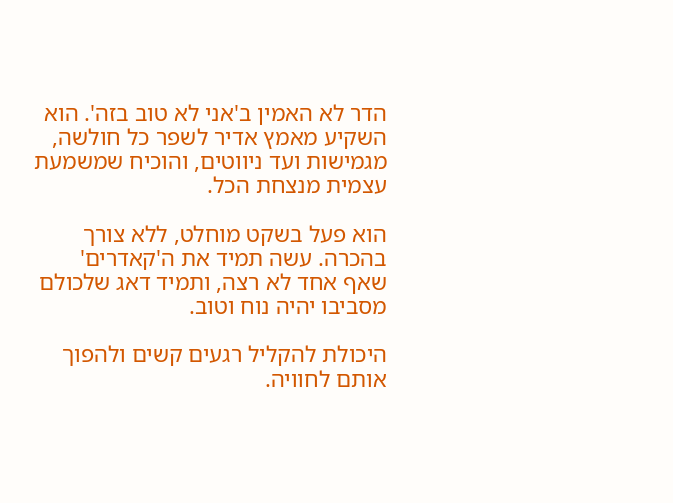הדר לא האמין ב'אני לא טוב בזה'. הוא השקיע מאמץ אדיר לשפר כל חולשה, מגמישות ועד ניווטים, והוכיח שמשמעת עצמית מנצחת הכל.

הוא פעל בשקט מוחלט, ללא צורך בהכרה. עשה תמיד את ה'קאדרים' שאף אחד לא רצה, ותמיד דאג שלכולם מסביבו יהיה נוח וטוב.

היכולת להקליל רגעים קשים ולהפוך אותם לחוויה.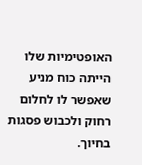האופטימיות שלו הייתה כוח מניע שאפשר לו לחלום רחוק ולכבוש פסגות בחיוך.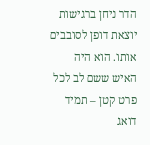הדר ניחן ברגישות יוצאת דופן לסובבים אותו. הוא היה האיש ששם לב לכל פרט קטן – תמיד דואג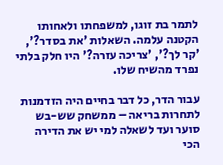לתמר בת זוגו, למשפחתו ולאחותו הקטנה עלמה. השאלות 'את בסדר?', 'קר לך?', 'צריכה עזרה?' היו חלק בלתי נפרד מהשיח שלו.

עבור הדר, כל דבר בחיים היה הזדמנות לתחרות בריאה – ממשחק שש-בש סוער ועד לשאלה למי יש את הדירה הכי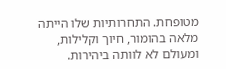מטופחת. התחרותיות שלו הייתה מלאה בהומור, חיוך וקלילות, ומעולם לא לוותה ביהירות.